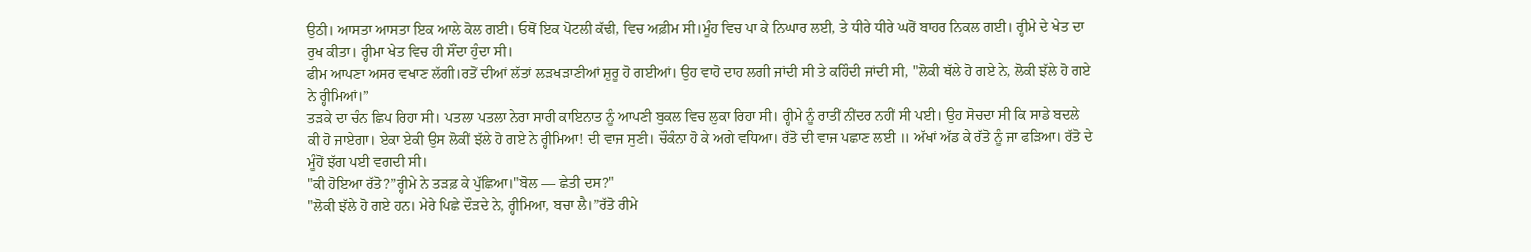ਉਠੀ। ਆਸਤਾ ਆਸਤਾ ਇਕ ਆਲੇ ਕੋਲ ਗਈ। ਓਥੋਂ ਇਕ ਪੋਟਲੀ ਕੱਢੀ, ਵਿਚ ਅਫ਼ੀਮ ਸੀ।ਮੂੰਹ ਵਿਚ ਪਾ ਕੇ ਨਿਘਾਰ ਲਈ, ਤੇ ਧੀਰੇ ਧੀਰੇ ਘਰੋਂ ਬਾਹਰ ਨਿਕਲ ਗਈ। ਰ੍ਹੀਮੇ ਦੇ ਖੇਤ ਦਾ ਰੁਖ ਕੀਤਾ। ਰ੍ਹੀਮਾ ਖੇਤ ਵਿਚ ਹੀ ਸੌਂਦਾ ਹੁੰਦਾ ਸੀ।
ਫੀਮ ਆਪਣਾ ਅਸਰ ਵਖਾਣ ਲੱਗੀ।ਰਤੋਂ ਦੀਆਂ ਲੱਤਾਂ ਲੜਖੜਾਣੀਆਂ ਸ਼ੁਰੂ ਹੋ ਗਈਆਂ। ਉਹ ਵਾਹੋ ਦਾਹ ਲਗੀ ਜਾਂਦੀ ਸੀ ਤੇ ਕਹਿੰਦੀ ਜਾਂਦੀ ਸੀ, "ਲੋਕੀ ਥੱਲੇ ਹੋ ਗਏ ਨੇ, ਲੋਕੀ ਝੱਲੇ ਹੋ ਗਏ ਨੇ ਰ੍ਹੀਮਿਆਂ।”
ਤੜਕੇ ਦਾ ਚੰਨ ਛਿਪ ਰਿਹਾ ਸੀ। ਪਤਲਾ ਪਤਲਾ ਨੇਰਾ ਸਾਰੀ ਕਾਇਨਾਤ ਨੂੰ ਆਪਣੀ ਬੁਕਲ ਵਿਚ ਲੁਕਾ ਰਿਹਾ ਸੀ। ਰ੍ਹੀਮੇ ਨੂੰ ਰਾਤੀਂ ਨੀਂਦਰ ਨਹੀਂ ਸੀ ਪਈ। ਉਹ ਸੋਚਦਾ ਸੀ ਕਿ ਸਾਡੇ ਬਦਲੇ ਕੀ ਹੋ ਜਾਏਗਾ। ਏਕਾ ਏਕੀ ਉਸ ਲੋਕੀਂ ਝੱਲੇ ਹੋ ਗਏ ਨੇ ਰ੍ਹੀਮਿਆ! ਦੀ ਵਾਜ ਸੁਣੀ। ਚੌਕੰਨਾ ਹੋ ਕੇ ਅਗੇ ਵਧਿਆ। ਰੱਤੋ ਦੀ ਵਾਜ ਪਛਾਣ ਲਈ ॥ ਅੱਖਾਂ ਅੱਡ ਕੇ ਰੱਤੋ ਨੂੰ ਜਾ ਫੜਿਆ। ਰੱਤੋ ਦੇ ਮੂੰਹੋਂ ਝੱਗ ਪਈ ਵਗਦੀ ਸੀ।
"ਕੀ ਹੋਇਆ ਰੱਤੋ?”ਰ੍ਹੀਮੇ ਨੇ ਤੜਫ਼ ਕੇ ਪੁੱਛਿਆ।"ਬੋਲ — ਛੇਤੀ ਦਸ?"
"ਲੋਕੀ ਝੱਲੇ ਹੋ ਗਏ ਹਨ। ਮੇਰੇ ਪਿਛੇ ਦੌੜਦੇ ਨੇ, ਰ੍ਹੀਮਿਆ, ਬਚਾ ਲੈ।”ਰੱਤੋ ਰੀਮੇ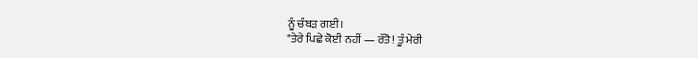ਨੂੰ ਚੰਬੜ ਗਈ।
"ਤੇਰੇ ਪਿਛੇ ਕੋਈ ਨਹੀਂ — ਰੱਤੋ! ਤੂੰ ਮੇਰੀ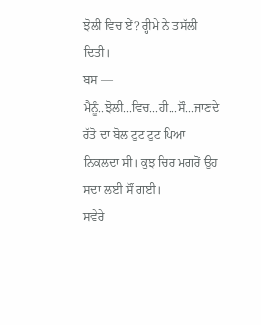ਝੋਲੀ ਵਿਚ ਏਂ? ਰ੍ਹੀਮੇ ਨੇ ਤਸੱਲੀ ਦਿਤੀ।
ਬਸ — ਮੈਨੂੰ..ਝੋਲੀ...ਵਿਚ...ਹੀ...ਸੌ...ਜਾਣਦੇ ਰੱਤੋ ਦਾ ਬੋਲ ਟੁਟ ਟੁਟ ਪਿਆ ਨਿਕਲਦਾ ਸੀ। ਕੁਝ ਚਿਰ ਮਗਰੋਂ ਉਹ ਸਦਾ ਲਈ ਸੌਂ ਗਈ।
ਸਵੇਰੇ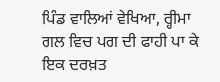ਪਿੰਡ ਵਾਲਿਆਂ ਵੇਖਿਆ, ਰ੍ਹੀਮਾ ਗਲ ਵਿਚ ਪਗ ਦੀ ਫਾਹੀ ਪਾ ਕੇ ਇਕ ਦਰਖ਼ਤ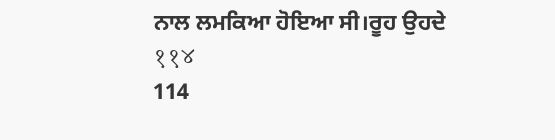ਨਾਲ ਲਮਕਿਆ ਹੋਇਆ ਸੀ।ਰੂਹ ਉਹਦੇ
११४
114